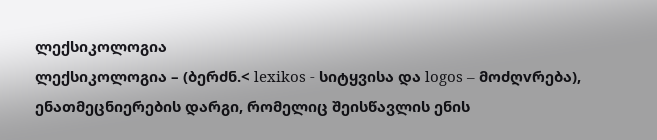ლექსიკოლოგია
ლექსიკოლოგია – (ბერძნ.< lexikos - სიტყვისა და logos – მოძღvრება), ენათმეცნიერების დარგი, რომელიც შეისწავლის ენის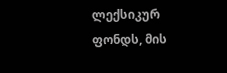ლექსიკურ ფონდს, მის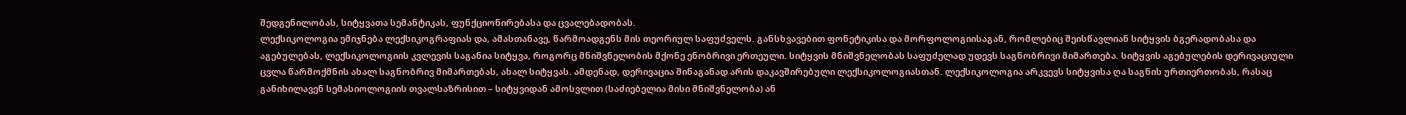შედგენილობას, სიტყვათა სემანტიკას, ფუნქციონირებასა და ცვალებადობას.
ლექსიკოლოგია ემიჯნება ლექსიკოგრაფიას და, ამასთანავე, წარმოადგენს მის თეორიულ საფუძველს. განსხვავებით ფონეტიკისა და მორფოლოგიისაგან, რომლებიც შეისწავლიან სიტყვის ბგერადობასა და აგებულებას, ლექსიკოლოგიის კვლევის საგანია სიტყვა, როგორც მნიშვნელობის მქონე ენობრივი ერთეული. სიტყვის მნიშვნელობას საფუძელად უდევს საგნობრივი მიმართება. სიტყვის აგებულების დერივაციული ცვლა წარმოქმნის ახალ საგნობრივ მიმართებას, ახალ სიტყვას. ამდენად, დერივაცია შინაგანად არის დაკავშირებული ლექსიკოლოგიასთან. ლექსიკოლოგია არკვევს სიტყვისა ღა საგნის ურთიერთობას, რასაც განიხილავენ სემასიოლოგიის თვალსაზრისით – სიტყვიდან ამოსვლით (საძიებელია მისი მნიშვნელობა) ან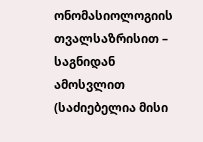ონომასიოლოგიის თვალსაზრისით – საგნიდან ამოსვლით (საძიებელია მისი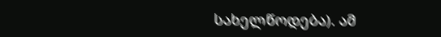სახელწოდება). ამ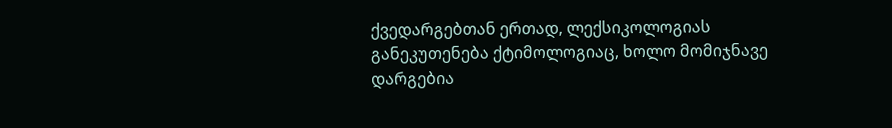ქვედარგებთან ერთად, ლექსიკოლოგიას განეკუთენება ქტიმოლოგიაც, ხოლო მომიჯნავე დარგებია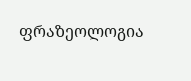ფრაზეოლოგია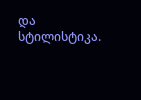და სტილისტიკა.